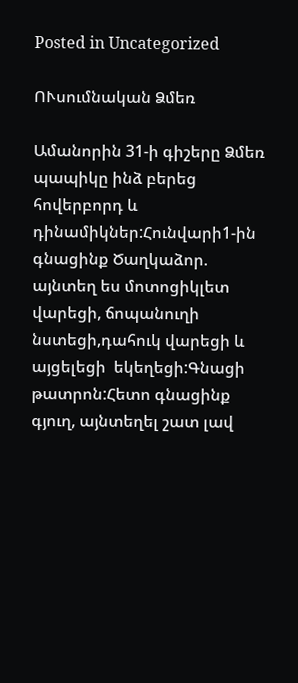Posted in Uncategorized

ՈՒսումնական Ձմեռ

Ամանորին 31-ի գիշերը Ձմեռ պապիկը ինձ բերեց հովերբորդ և  դինամիկներ:Հունվարի1-ին գնացինք Ծաղկաձոր. այնտեղ ես մոտոցիկլետ վարեցի, ճոպանուղի նստեցի,դահուկ վարեցի և այցելեցի  եկեղեցի:Գնացի թատրոն:Հետո գնացինք գյուղ, այնտեղել շատ լավ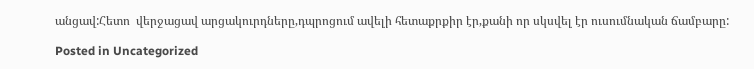անցավ:Հետո  վերջացավ արցակուրդները,դպրոցում ավելի հետաքրքիր էր,քանի որ սկսվել էր ուսումնական ճամբարը:

Posted in Uncategorized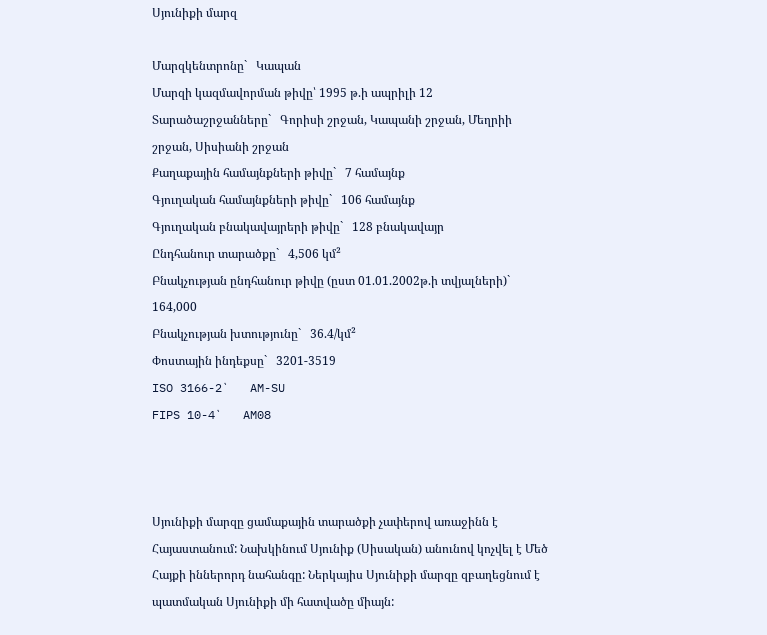Սյունիքի մարզ

Մարզկենտրոնը`   Կապան
Մարզի կազմավորման թիվը՝ 1995 թ.ի ապրիլի 12
Տարածաշրջանները`   Գորիսի շրջան, Կապանի շրջան, Մեղրիի շրջան, Սիսիանի շրջան
Քաղաքային համայնքների թիվը`   7 համայնք
Գյուղական համայնքների թիվը`   106 համայնք
Գյուղական բնակավայրերի թիվը`   128 բնակավայր
Ընդհանուր տարածքը`   4,506 կմ²
Բնակչության ընդհանուր թիվը (ըստ 01.01.2002թ.ի տվյալների)`   164,000
Բնակչության խտությունը`   36.4/կմ²
Փոստային ինդեքսը`   3201-3519
ISO 3166-2`   AM-SU
FIPS 10-4`   AM08



Սյունիքի մարզը ցամաքային տարածքի չափերով առաջինն է Հայաստանում: Նախկինում Սյունիք (Սիսական) անունով կոչվել է Մեծ Հայքի իններորդ նահանգը: Ներկայիս Սյունիքի մարզը զբաղեցնում է պատմական Սյունիքի մի հատվածը միայն: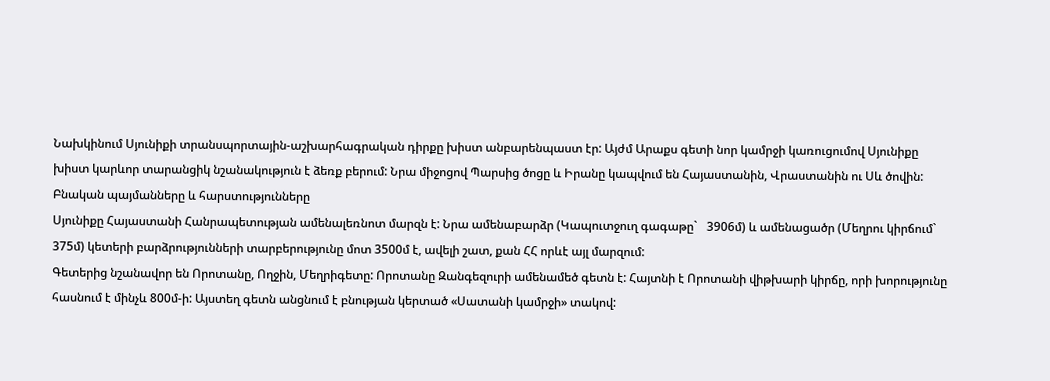Նախկինում Սյունիքի տրանսպորտային-աշխարհագրական դիրքը խիստ անբարենպաստ էր: Այժմ Արաքս գետի նոր կամրջի կառուցումով Սյունիքը խիստ կարևոր տարանցիկ նշանակություն է ձեռք բերում: Նրա միջոցով Պարսից ծոցը և Իրանը կապվում են Հայաստանին, Վրաստանին ու Սև ծովին:
Բնական պայմանները և հարստությունները
Սյունիքը Հայաստանի Հանրապետության ամենալեռնոտ մարզն է: Նրա ամենաբարձր (Կապուտջուղ գագաթը`   3906մ) և ամենացածր (Մեղրու կիրճում`   375մ) կետերի բարձրությունների տարբերությունը մոտ 3500մ է, ավելի շատ, քան ՀՀ որևէ այլ մարզում:
Գետերից նշանավոր են Որոտանը, Ողջին, Մեղրիգետը: Որոտանը Զանգեզուրի ամենամեծ գետն է: Հայտնի է Որոտանի վիթխարի կիրճը, որի խորությունը հասնում է մինչև 800մ-ի: Այստեղ գետն անցնում է բնության կերտած «Սատանի կամրջի» տակով: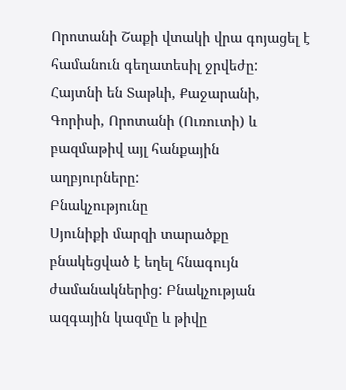Որոտանի Շաքի վտակի վրա գոյացել է համանուն գեղատեսիլ ջրվեժը:
Հայտնի են Տաթևի, Քաջարանի, Գորիսի, Որոտանի (Ուռուտի) և բազմաթիվ այլ հանքային աղբյուրները:
Բնակչությունը
Սյունիքի մարզի տարածքը բնակեցված է եղել հնագույն ժամանակներից: Բնակչության ազգային կազմը և թիվը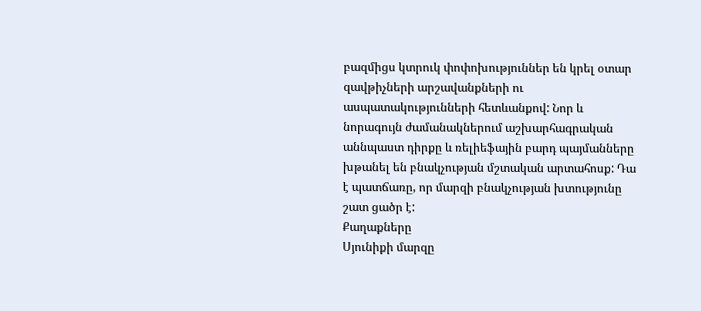բազմիցս կտրուկ փոփոխություններ են կրել օտար զավթիչների արշավանքների ու ասպատակությունների հետևանքով: Նոր և նորագույն ժամանակներում աշխարհագրական աննպաստ դիրքը և ռելիեֆային բարդ պայմանները խթանել են բնակչության մշտական արտահոսք: Դա է պատճառը, որ մարզի բնակչության խտությունը շատ ցածր է:
Քաղաքները
Սյունիքի մարզը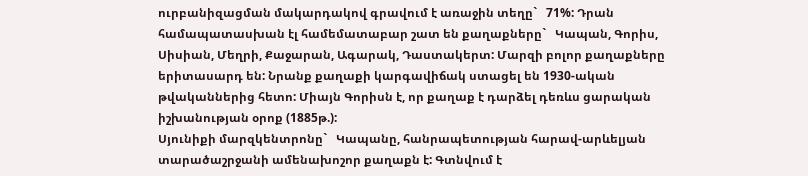ուրբանիզացման մակարդակով գրավում է առաջին տեղը`   71%: Դրան համապատասխան էլ համեմատաբար շատ են քաղաքները`   Կապան, Գորիս, Սիսիան, Մեղրի, Քաջարան, Ագարակ, Դաստակերտ: Մարզի բոլոր քաղաքները երիտասարդ են: Նրանք քաղաքի կարգավիճակ ստացել են 1930-ական թվականներից հետո: Միայն Գորիսն է, որ քաղաք է դարձել դեռևս ցարական իշխանության օրոք (1885թ.):
Սյունիքի մարզկենտրոնը`   Կապանը, հանրապետության հարավ-արևելյան տարածաշրջանի ամենախոշոր քաղաքն է: Գտնվում է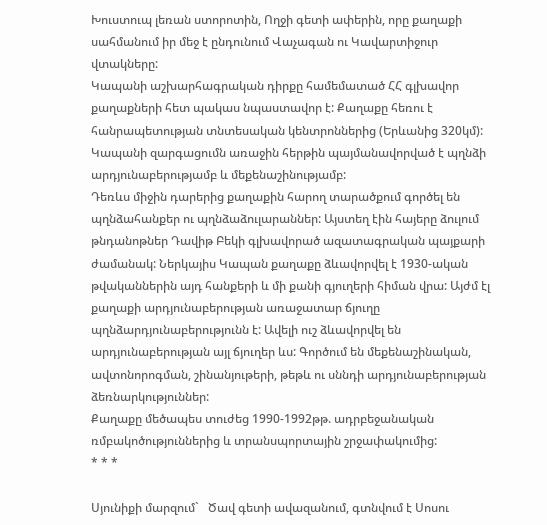Խուստուպ լեռան ստորոտին, Ողջի գետի ափերին, որը քաղաքի սահմանում իր մեջ է ընդունում Վաչագան ու Կավարտիջուր վտակները:
Կապանի աշխարհագրական դիրքը համեմատած ՀՀ գլխավոր քաղաքների հետ պակաս նպաստավոր է: Քաղաքը հեռու է հանրապետության տնտեսական կենտրոններից (Երևանից 320կմ): Կապանի զարգացումն առաջին հերթին պայմանավորված է պղնձի արդյունաբերությամբ և մեքենաշինությամբ:
Դեռևս միջին դարերից քաղաքին հարող տարածքում գործել են պղնձահանքեր ու պղնձաձուլարաններ: Այստեղ էին հայերը ձուլում թնդանոթներ Դավիթ Բեկի գլխավորած ազատագրական պայքարի ժամանակ: Ներկայիս Կապան քաղաքը ձևավորվել է 1930-ական թվականներին այդ հանքերի և մի քանի գյուղերի հիման վրա: Այժմ էլ քաղաքի արդյունաբերության առաջատար ճյուղը պղնձարդյունաբերությունն է: Ավելի ուշ ձևավորվել են արդյունաբերության այլ ճյուղեր ևս: Գործում են մեքենաշինական, ավտոնորոգման, շինանյութերի, թեթև ու սննդի արդյունաբերության ձեռնարկություններ:
Քաղաքը մեծապես տուժեց 1990-1992թթ. ադրբեջանական ռմբակոծություններից և տրանսպորտային շրջափակումից:
* * *

Սյունիքի մարզում`   Ծավ գետի ավազանում, գտնվում է Սոսու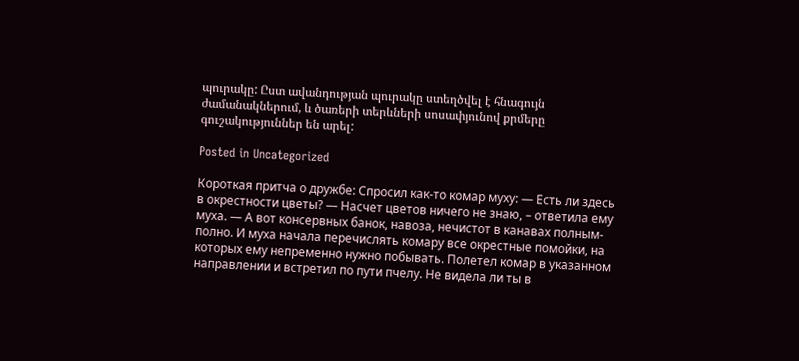պուրակը: Ըստ ավանդության պուրակը ստեղծվել է հնագույն ժամանակներում, և ծառերի տերևների սոսափյունով քրմերը գուշակություններ են արել:

Posted in Uncategorized

Короткая притча о дружбе: Спросил как-то комар муху: — Есть ли здесь в окрестности цветы? — Насчет цветов ничего не знаю, – ответила ему муха. — А вот консервных банок, навоза, нечистот в канавах полным-полно. И муха начала перечислять комару все окрестные помойки, на которых ему непременно нужно побывать. Полетел комар в указанном направлении и встретил по пути пчелу. Не видела ли ты в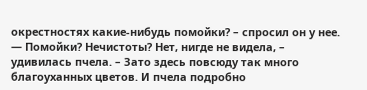окрестностях какие-нибудь помойки? – спросил он у нее. — Помойки? Нечистоты? Нет, нигде не видела, – удивилась пчела. – Зато здесь повсюду так много благоуханных цветов. И пчела подробно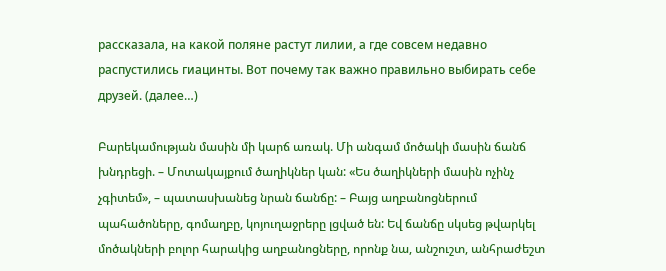рассказала, на какой поляне растут лилии, а где совсем недавно распустились гиацинты. Вот почему так важно правильно выбирать себе друзей. (далее…)

Բարեկամության մասին մի կարճ առակ. Մի անգամ մոծակի մասին ճանճ խնդրեցի. – Մոտակայքում ծաղիկներ կան: «Ես ծաղիկների մասին ոչինչ չգիտեմ», – պատասխանեց նրան ճանճը: – Բայց աղբանոցներում պահածոները, գոմաղբը, կոյուղաջրերը լցված են: Եվ ճանճը սկսեց թվարկել մոծակների բոլոր հարակից աղբանոցները, որոնք նա, անշուշտ, անհրաժեշտ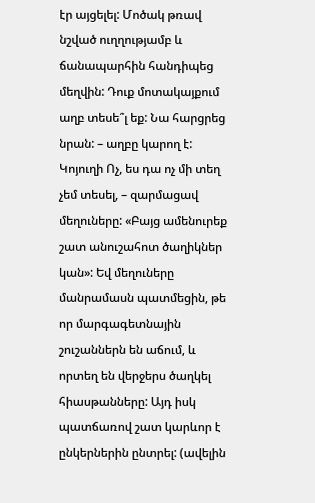էր այցելել: Մոծակ թռավ նշված ուղղությամբ և ճանապարհին հանդիպեց մեղվին: Դուք մոտակայքում աղբ տեսե՞լ եք: Նա հարցրեց նրան: – աղբը կարող է: Կոյուղի Ոչ, ես դա ոչ մի տեղ չեմ տեսել, – զարմացավ մեղուները: «Բայց ամենուրեք շատ անուշահոտ ծաղիկներ կան»: Եվ մեղուները մանրամասն պատմեցին, թե որ մարգագետնային շուշաններն են աճում, և որտեղ են վերջերս ծաղկել հիասթանները: Այդ իսկ պատճառով շատ կարևոր է ընկերներին ընտրել: (ավելին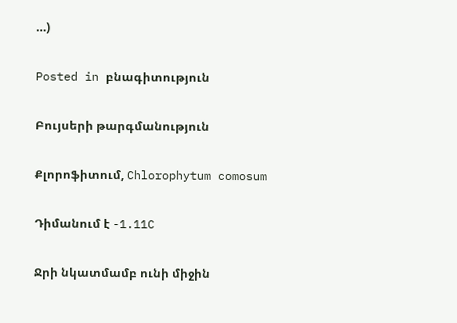…)

Posted in բնագիտություն

Բույսերի թարգմանություն

Քլորոֆիտում, Chlorophytum comosum

Դիմանում է -1.11C

Ջրի նկատմամբ ունի միջին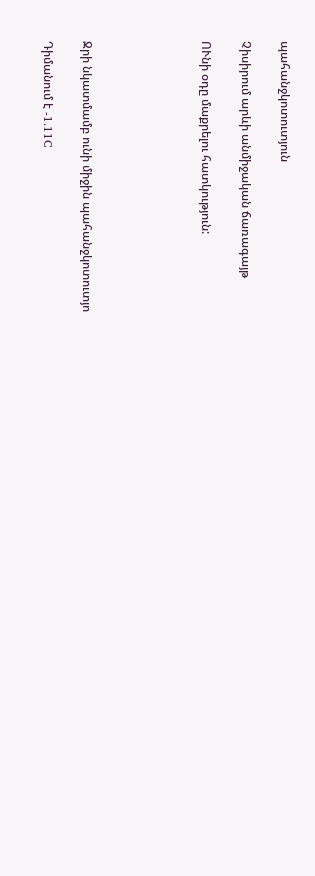պահանջկոտուտյուն

Չիսիրում արևի անմիջական ճառագայթ

ՈՒնի օդը մաքրելու հատկություն:





Ջրի նկատմամբ ունի միջին պահանջկոտուտյո

Դիմանում է -1.11C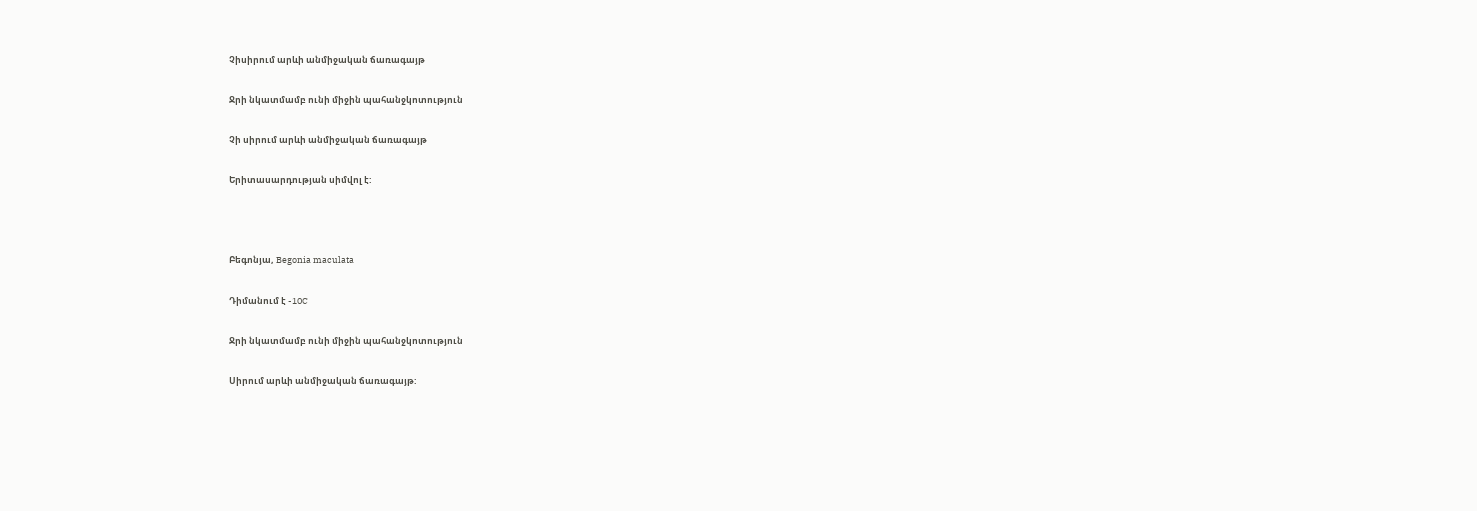Չիսիրում արևի անմիջական ճառագայթ

Ջրի նկատմամբ ունի միջին պահանջկոտություն

Չի սիրում արևի անմիջական ճառագայթ

Երիտասարդության սիմվոլ է:



Բեգոնյա, Begonia maculata

Դիմանում է -10C

Ջրի նկատմամբ ունի միջին պահանջկոտություն

Սիրում արևի անմիջական ճառագայթ: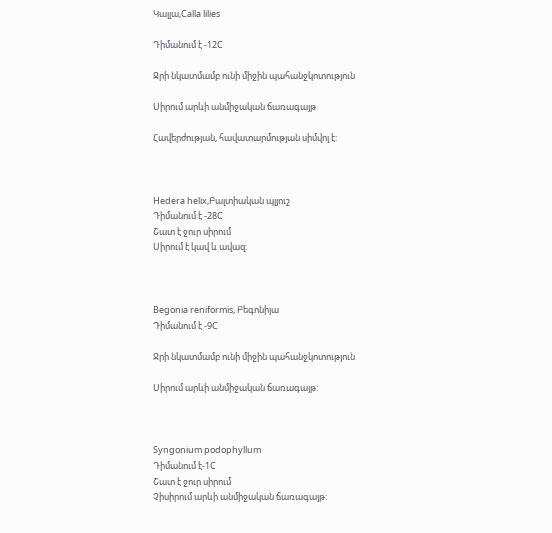Կալլա,Calla lilies

Դիմանում է -12C

Ջրի նկատմամբ ունի միջին պահանջկոտություն

Սիրում արևի անմիջական ճառագայթ

Հավերժության, հավատարմության սիմվոլ է:



Hedera helix,Բալտիական պլյուշ
Դիմանում է -28C
Շատ է ջուր սիրում
Սիրում է կավ և ավազ:



Begonia reniformis, Բեգոնիյա
Դիմանում է -9C

Ջրի նկատմամբ ունի միջին պահանջկոտություն

Սիրում արևի անմիջական ճառագայթ:



Syngonium podophyllum
Դիմանում է-1C
Շատ է ջուր սիրում
Չիսիրում արևի անմիջական ճառագայթ: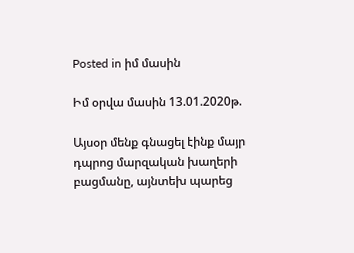Posted in իմ մասին

Իմ օրվա մասին 13.01.2020թ.

Այսօր մենք գնացել էինք մայր դպրոց մարզական խաղերի բացմանը, այնտեխ պարեց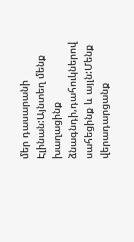մեր դասարանի Էլինան:Այնտեղ մենք խաղացինք ձնագնդի,դահուկներով սահեցինք և այլն:Մենք վերադարցանք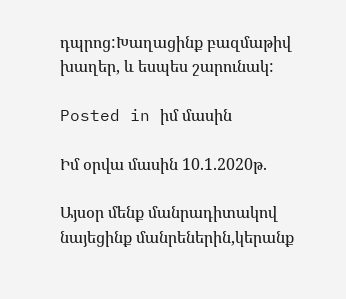դպրոց:Խաղացինք բազմաթիվ խաղեր, և եսպես շարունակ:

Posted in իմ մասին

Իմ օրվա մասին 10.1.2020թ.

Այսօր մենք մանրադիտակով նայեցինք մանրեներին,կերանք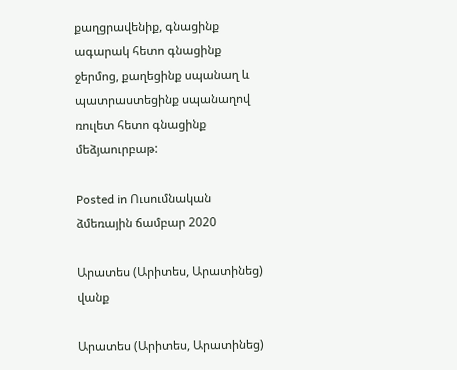քաղցրավենիք, գնացինք ագարակ հետո գնացինք ջերմոց, քաղեցինք սպանաղ և պատրաստեցինք սպանաղով ռուլետ հետո գնացինք մեձյաուրբաթ:

Posted in Ուսումնական ձմեռային ճամբար 2020

Արատես (Արիտես, Արատինեց) վանք

Արատես (Արիտես, Արատինեց)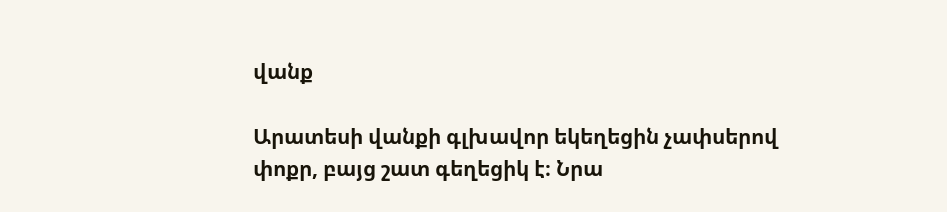վանք

Արատեսի վանքի գլխավոր եկեղեցին չափսերով փոքր, բայց շատ գեղեցիկ է։ Նրա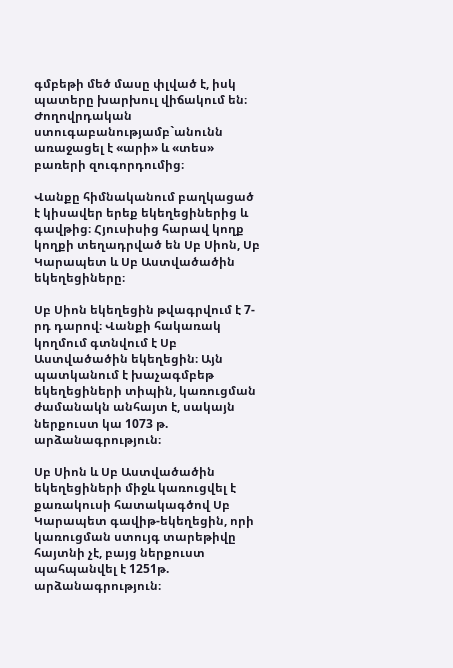գմբեթի մեծ մասը փլված է, իսկ պատերը խարխուլ վիճակում են։ Ժողովրդական ստուգաբանությամբ`անունն առաջացել է «արի» և «տես» բառերի զուգորդումից։

Վանքը հիմնականում բաղկացած է կիսավեր երեք եկեղեցիներից և գավթից։ Հյուսիսից հարավ կողք կողքի տեղադրված են Սբ Սիոն, Սբ Կարապետ և Սբ Աստվածածին եկեղեցիները։

Սբ Սիոն եկեղեցին թվագրվում է 7-րդ դարով։ Վանքի հակառակ կողմում գտնվում է Սբ Աստվածածին եկեղեցին։ Այն պատկանում է խաչագմբեթ եկեղեցիների տիպին, կառուցման ժամանակն անհայտ է, սակայն ներքուստ կա 1073 թ. արձանագրություն։

Սբ Սիոն և Սբ Աստվածածին եկեղեցիների միջև կառուցվել է քառակուսի հատակագծով Սբ Կարապետ գավիթ-եկեղեցին, որի կառուցման ստույգ տարեթիվը հայտնի չէ, բայց ներքուստ պահպանվել է 1251թ. արձանագրություն։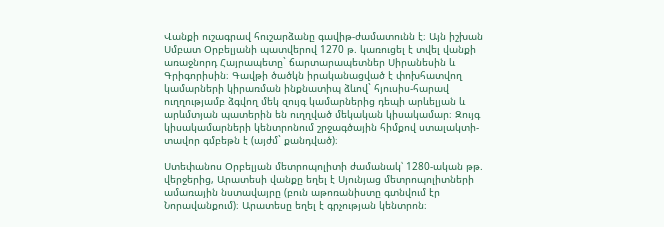Վանքի ուշագրավ հուշարձանը գավիթ-ժամատունն է։ Այն իշխան Սմբատ Օրբելյանի պատվերով 1270 թ. կառուցել է տվել վանքի առաջնորդ Հայրապետը` ճարտարապետներ Սիրանեսին և Գրիգորիսին։ Գավթի ծածկն իրականացված է փոխհատվող կամարների կիրառման ինքնատիպ ձևով` հյուսիս-հարավ ուղղությամբ ձգվող մեկ զույգ կամարներից դեպի արևելյան և արևմտյան պատերին են ուղղված մեկական կիսակամար։ Զույգ կիսակամարների կենտրոնում շրջագծային հիմքով ստալակտի-տավոր գմբեթն է (այժմ` քանդված)։

Ստեփանոս Օրբելյան մետրոպոլիտի ժամանակ՝ 1280-ական թթ. վերջերից, Արատեսի վանքը եղել է Սյունյաց մետրոպոլիտների ամառային նստավայրը (բուն աթոռանիստը գտնվում էր Նորավանքում)։ Արատեսը եղել է գրչության կենտրոն։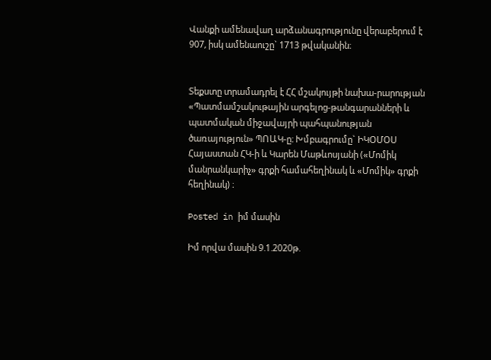Վանքի ամենավաղ արձանագրությունը վերաբերում է 907, իսկ ամենաուշը` 1713 թվականին։


Տեքստը տրամադրել է ՀՀ մշակույթի նախա-րարության «Պատմամշակութային արգելոց-թանգարանների և պատմական միջավայրի պահպանության ծառայություն» ՊՈԱԿ-ը։ Խմբագրումը` ԻԿՕՄՕՍ Հայաստան ՀԿ-ի և Կարեն Մաթևոսյանի («Մոմիկ մանրանկարիչ» գրքի համահեղինակ և «Մոմիկ» գրքի հեղինակ) ։

Posted in իմ մասին

Իմ որվա մասին 9.1.2020թ.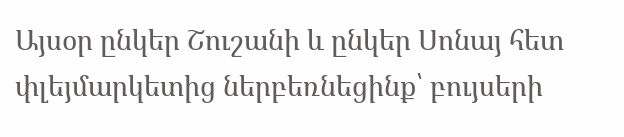Այսօր ընկեր Շուշանի և ընկեր Սոնայ հետ փլեյմարկետից ներբեռնեցինք՝ բույսերի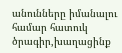անունները իմանալու համար հատուկ ծրագիր,խաղացինք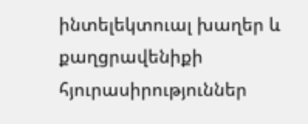ինտելեկտուալ խաղեր և քաղցրավենիքի հյուրասիրություններ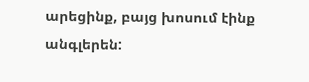արեցինք, բայց խոսում էինք անգլերեն: